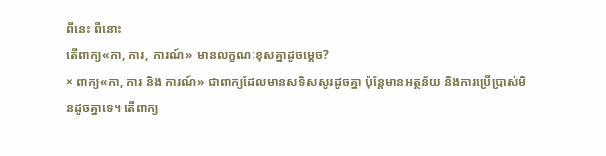ពីនេះ ពីនោះ
តើពាក្យ«កា, ការ, ការណ៍» មានលក្ខណៈខុសគ្នាដូចម្ដេច?
× ពាក្យ«កា, ការ និង ការណ៍» ជាពាក្យដែលមានសទិសសូរដូចគ្នា ប៉ុន្តែមានអត្ថន័យ និងការប្រើប្រាស់មិនដូចគ្នាទេ។ តើពាក្យ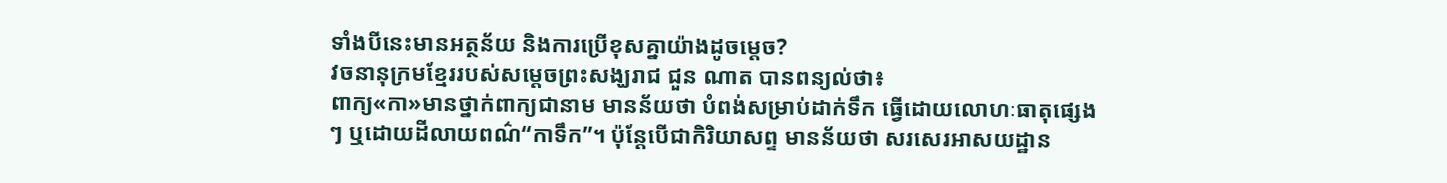ទាំងបីនេះមានអត្ថន័យ និងការប្រើខុសគ្នាយ៉ាងដូចម្ដេច?
វចនានុក្រមខ្មែររបស់សម្ដេចព្រះសង្ឃរាជ ជួន ណាត បានពន្យល់ថា៖
ពាក្យ«កា»មានថ្នាក់ពាក្យជានាម មានន័យថា បំពង់សម្រាប់ដាក់ទឹក ធ្វើដោយលោហៈធាតុផ្សេងៗ ឬដោយដីលាយពណ៌“កាទឹក”។ ប៉ុន្តែបើជាកិរិយាសព្ទ មានន័យថា សរសេរអាសយដ្ឋាន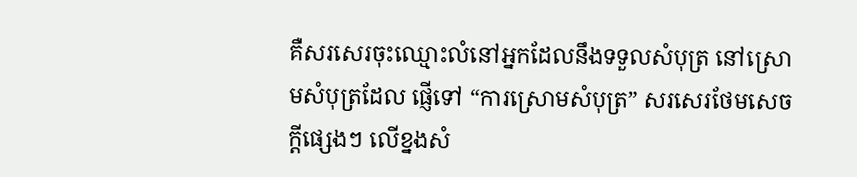គឺសរសេរចុះឈ្មោះលំនៅអ្នកដែលនឹងទទួលសំបុត្រ នៅស្រោមសំបុត្រដែល ផ្ញើទៅ “ការស្រោមសំបុត្រ” សរសេរថែមសេចក្ដីផ្សេងៗ លើខ្នងសំ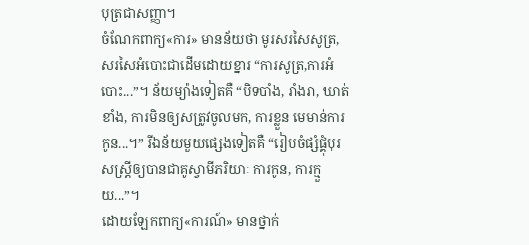បុត្រជាសញ្ញា។
ចំណែកពាក្យ«ការ» មានន័យថា មូរសរសៃសូត្រ, សរសៃអំបោះជាដើមដោយខ្នារ “ការសូត្រ,ការអំបោះ...”។ ន័យម្យ៉ាងទៀតគឺ “បិទបាំង, រាំងរា, ឃាត់ខាំង, ការមិនឲ្យសត្រូវចូលមក, ការខ្លួន មេមាន់ការកូន...។” រីឯន័យមួយផ្សេងទៀតគឺ “រៀបចំផ្សំផ្គុំបុរសស្ត្រីឲ្យបានជាគូស្វាមីភរិយាៈ ការកូន, ការក្មួយ...”។
ដោយឡែកពាក្យ«ការណ៍» មានថ្នាក់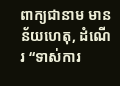ពាក្យជានាម មានន័យហេតុ, ដំណើរ “ទាស់ការ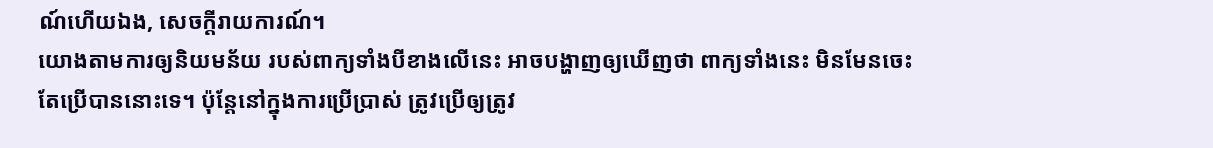ណ៍ហើយឯង, សេចក្ដីរាយការណ៍។
យោងតាមការឲ្យនិយមន័យ របស់ពាក្យទាំងបីខាងលើនេះ អាចបង្ហាញឲ្យឃើញថា ពាក្យទាំងនេះ មិនមែនចេះតែប្រើបាននោះទេ។ ប៉ុន្តែនៅក្នុងការប្រើប្រាស់ ត្រូវប្រើឲ្យត្រូវ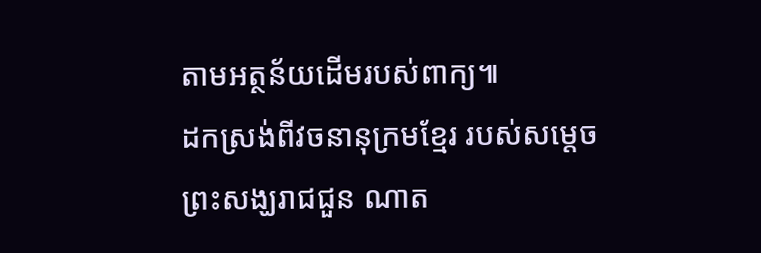តាមអត្ថន័យដើមរបស់ពាក្យ៕
ដកស្រង់ពីវចនានុក្រមខ្មែរ របស់សម្ដេចព្រះសង្ឃរាជជួន ណាត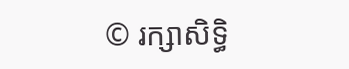© រក្សាសិទ្ធិ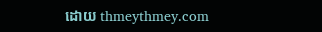ដោយ thmeythmey.com